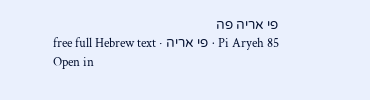פי אריה פה
Pi Aryeh 85 · פי אריה · free full Hebrew text
Open in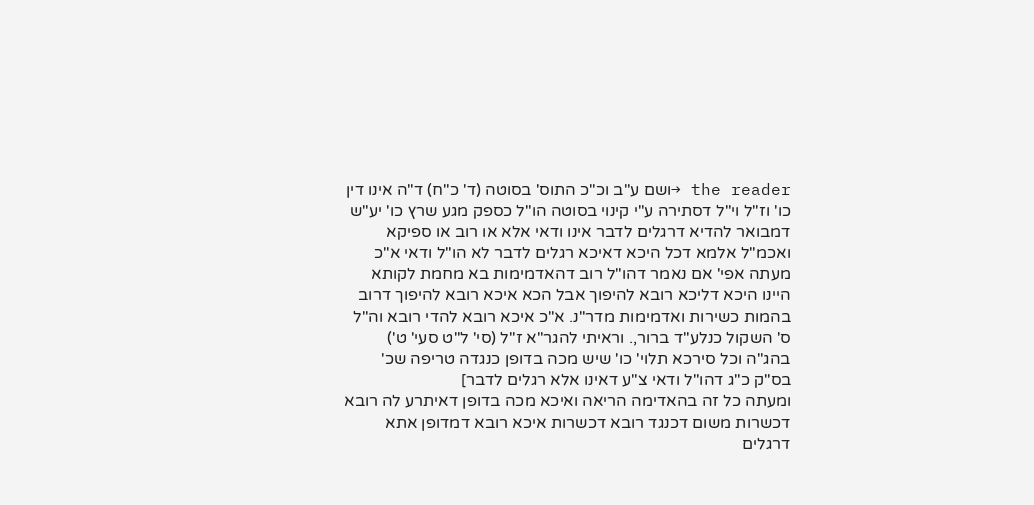the reader →ושם ע"ב וכ"כ התוס' בסוטה (ד' כ"ח) ד"ה אינו דין כו' וז"ל וי"ל דסתירה ע"י קינוי בסוטה הו"ל כספק מגע שרץ כו' יע"ש דמבואר להדיא דרגלים לדבר אינו ודאי אלא או רוב או ספיקא ואכמ"ל אלמא דכל היכא דאיכא רגלים לדבר לא הו"ל ודאי א"כ מעתה אפי' אם נאמר דהו"ל רוב דהאדמימות בא מחמת לקותא היינו היכא דליכא רובא להיפוך אבל הכא איכא רובא להיפוך דרוב בהמות כשירות ואדמימות מדר"נ. א"כ איכא רובא להדי רובא וה"ל ס' השקול כנלע"ד ברור,. וראיתי להגר"א ז"ל (סי' ל"ט סעי' ט') בהג"ה וכל סירכא תלוי' כו' שיש מכה בדופן כנגדה טריפה שכ' בס"ק כ"ג דהו"ל ודאי צ"ע דאינו אלא רגלים לדבר]
ומעתה כל זה בהאדימה הריאה ואיכא מכה בדופן דאיתרע לה רובא דכשרות משום דכנגד רובא דכשרות איכא רובא דמדופן אתא דרגלים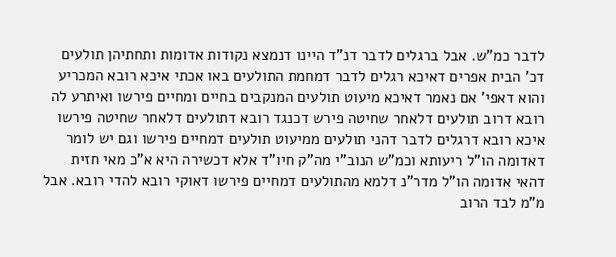לדבר כמ"ש. אבל ברגלים לדבר דנ"ד היינו דנמצא נקודות אדומות ותחתיהן תולעים דכ' הבית אפרים דאיכא רגלים לדבר דמחמת התולעים באו אכתי איכא רובא המכריע והוא דאפי' אם נאמר דאיכא מיעוט תולעים המנקבים בחיים ומחיים פירשו ואיתרע לה רובא דרוב תולעים דלאחר שחיטה פירש דכנגד רובא דתולעים דלאחר שחיטה פירשו איכא רובא דרגלים לדבר דהני תולעים ממיעוט תולעים דמחיים פירשו וגם יש לומר דאדומה הו"ל ריעותא וכמ"ש הנוב"י מה"ק חיו"ד אלא דכשירה היא א"כ מאי חזית דהאי אדומה הו"ל מדר"נ דלמא מהתולעים דמחיים פירשו דאוקי רובא להדי רובא. אבל מ"מ לבד הרוב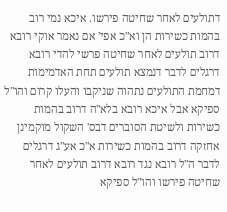דתולעים לאחר שחיטה פירשו. איכא נמי רוב בהמות כשירות הן וא"כ אפי' אם נאמר אוקי רובא דרוב תולעים לאחר שחיטה פרשי להדי רובא דרגלים לדבר דנמצא תולעים תחת האדמימות דמחמת התולעים נתהוה שניקבו והעלו קרום והו"ל ספיקא אבל איכא רובא בלא"ה דרוב בהמות כשירות ולשיטת הסוברים דבס' השקול מוקמינן אחזקה דרוב בהמות כשירות א"כ אע"ג דרגלים לדבר ה"ל רובא נגד רובא דרוב תולעים לאחר שחיטה פירשו והו"ל ספיקא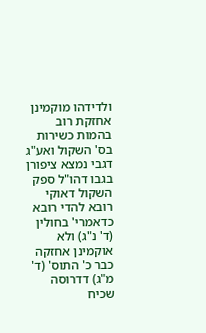ולדידהו מוקמינן אחזקת רוב בהמות כשירות בס' השקול ואע"ג דגבי נמצא ציפורן בגבו דהו"ל ספק השקול דאוקי רובא להדי רובא כדאמרי' בחולין (ד' נ"ג) ולא אוקמינן אחזקה כבר כ' התוס' (ד' מ"ג) דדרוסה שכיח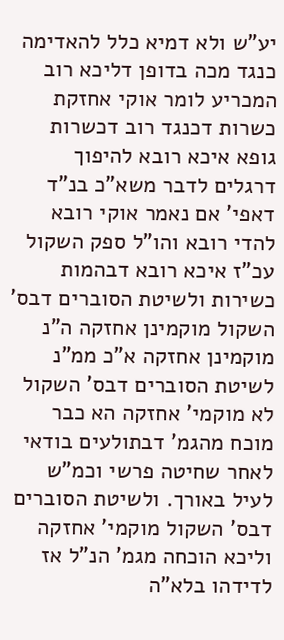יע"ש ולא דמיא כלל להאדימה כנגד מכה בדופן דליכא רוב המכריע לומר אוקי אחזקת כשרות דכנגד רוב דכשרות גופא איכא רובא להיפוך דרגלים לדבר משא"כ בנ"ד דאפי' אם נאמר אוקי רובא להדי רובא והו"ל ספק השקול עכ"ז איכא רובא דבהמות כשירות ולשיטת הסוברים דבס' השקול מוקמינן אחזקה ה"נ מוקמינן אחזקה א"כ ממ"נ לשיטת הסוברים דבס' השקול לא מוקמי' אחזקה הא כבר מוכח מהגמ' דבתולעים בודאי לאחר שחיטה פרשי וכמ"ש לעיל באורך. ולשיטת הסוברים דבס' השקול מוקמי' אחזקה וליכא הוכחה מגמ' הנ"ל אז לדידהו בלא"ה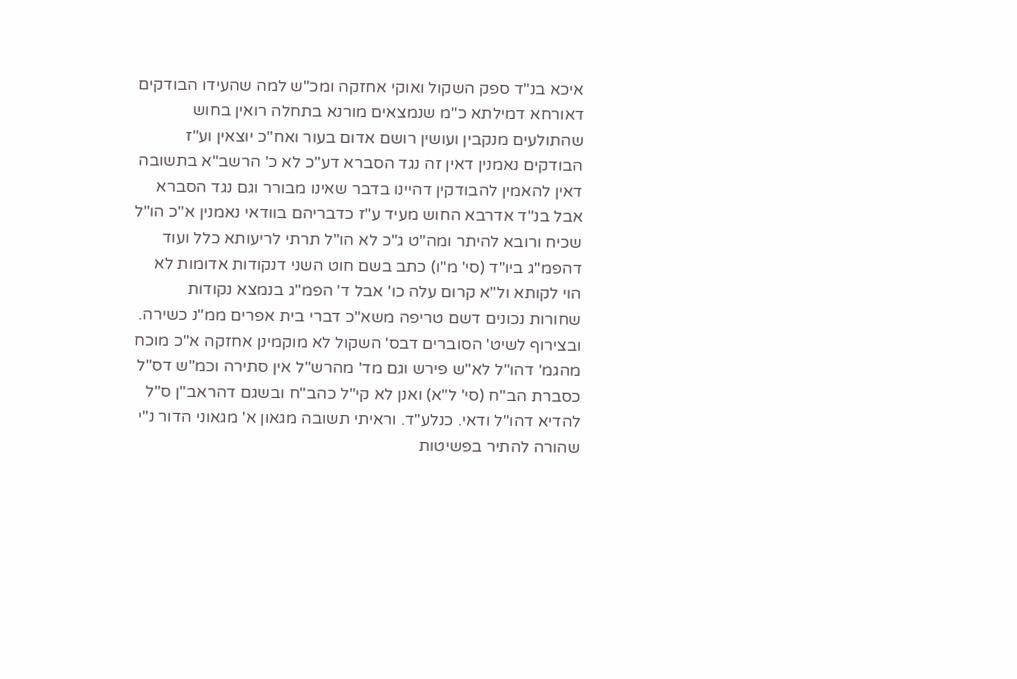איכא בנ"ד ספק השקול ואוקי אחזקה ומכ"ש למה שהעידו הבודקים דאורחא דמילתא כ"מ שנמצאים מורנא בתחלה רואין בחוש שהתולעים מנקבין ועושין רושם אדום בעור ואח"כ יוצאין וע"ז הבודקים נאמנין דאין זה נגד הסברא דע"כ לא כ' הרשב"א בתשובה דאין להאמין להבודקין דהיינו בדבר שאינו מבורר וגם נגד הסברא אבל בנ"ד אדרבא החוש מעיד ע"ז כדבריהם בוודאי נאמנין א"כ הו"ל שכיח ורובא להיתר ומה"ט ג"כ לא הו"ל תרתי לריעותא כלל ועוד דהפמ"ג ביו"ד (סי' מ"ו) כתב בשם חוט השני דנקודות אדומות לא הוי לקותא ול"א קרום עלה כו' אבל ד' הפמ"ג בנמצא נקודות שחורות נכונים דשם טריפה משא"כ דברי בית אפרים ממ"נ כשירה. ובצירוף לשיט' הסוברים דבס' השקול לא מוקמינן אחזקה א"כ מוכח מהגמ' דהו"ל לא"ש פירש וגם מד' מהרש"ל אין סתירה וכמ"ש דס"ל כסברת הב"ח (סי' ל"א) ואנן לא קי"ל כהב"ח ובשגם דהראב"ן ס"ל להדיא דהו"ל ודאי. כנלע"ד. וראיתי תשובה מגאון א' מגאוני הדור נ"י שהורה להתיר בפשיטות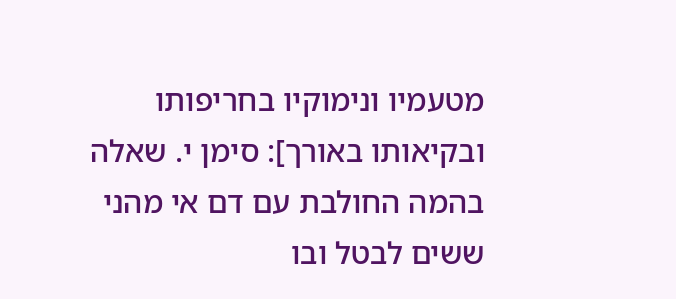מטעמיו ונימוקיו בחריפותו ובקיאותו באורך]: סימן י. שאלה בהמה החולבת עם דם אי מהני ששים לבטל ובו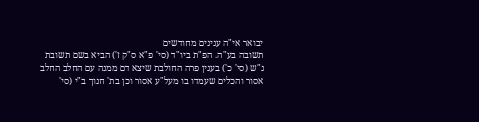יבואר אי"ה ענינים מחודשים
תשובה בע"ה. הפ"ת ביו"ד (סי' פ"א ס"ק ז') הביא בשם תשובת נ"ש (סי' כ') בענין פרה החולבת שיצא דם ממנה עם החלב החלב אסור והכלים שעמדו בו מעל"ע אסור וכן בת' חנוך ב"י (סי'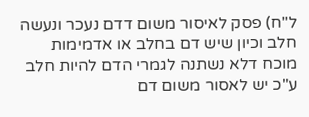ל"ח) פסק לאיסור משום דדם נעכר ונעשה חלב וכיון שיש דם בחלב או אדמימות מוכח דלא נשתנה לגמרי הדם להיות חלב ע"כ יש לאסור משום דם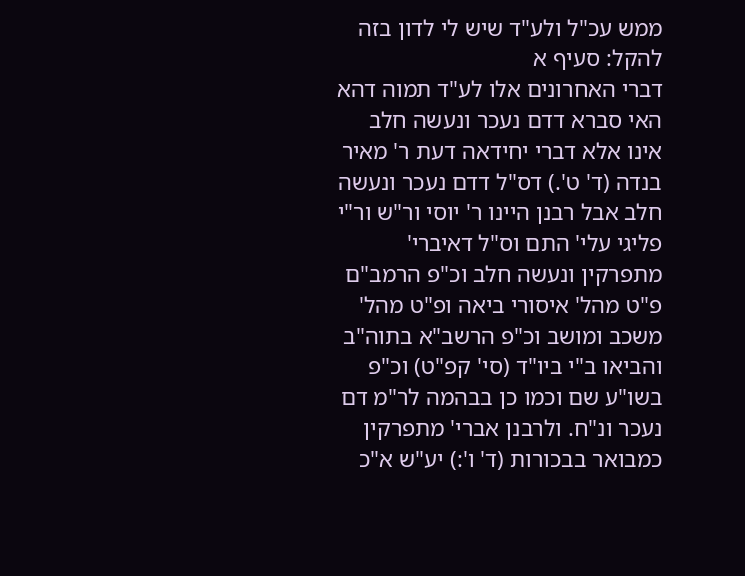ממש עכ"ל ולע"ד שיש לי לדון בזה להקל: סעיף א
דברי האחרונים אלו לע"ד תמוה דהא האי סברא דדם נעכר ונעשה חלב אינו אלא דברי יחידאה דעת ר' מאיר בנדה (ד' ט'.) דס"ל דדם נעכר ונעשה חלב אבל רבנן היינו ר' יוסי ור"ש ור"י פליגי עלי' התם וס"ל דאיברי' מתפרקין ונעשה חלב וכ"פ הרמב"ם פ"ט מהל' איסורי ביאה ופ"ט מהל' משכב ומושב וכ"פ הרשב"א בתוה"ב והביאו ב"י ביו"ד (סי' קפ"ט) וכ"פ בשו"ע שם וכמו כן בבהמה לר"מ דם נעכר ונ"ח. ולרבנן אברי' מתפרקין כמבואר בבכורות (ד' ו':) יע"ש א"כ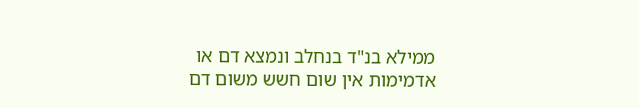ממילא בנ"ד בנחלב ונמצא דם או אדמימות אין שום חשש משום דם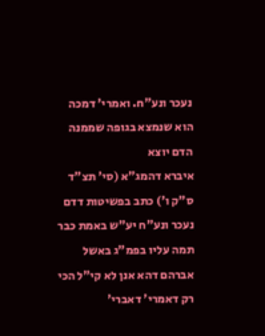נעכר ונע"ח. ואמרי' דמכה הוא שנמצא בגופה שממנה הדם יוצא
איברא דהמג"א (סי' תצ"ד ס"ק ו') כתב בפשיטות דדם נעכר ונע"ח יע"ש באמת כבר תמה עליו בפמ"ג באשל אברהם דהא אנן לא קי"ל הכי רק דאמרי' דאברי'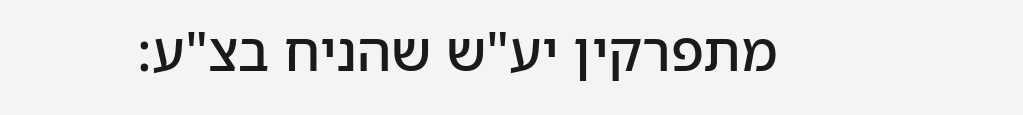מתפרקין יע"ש שהניח בצ"ע: